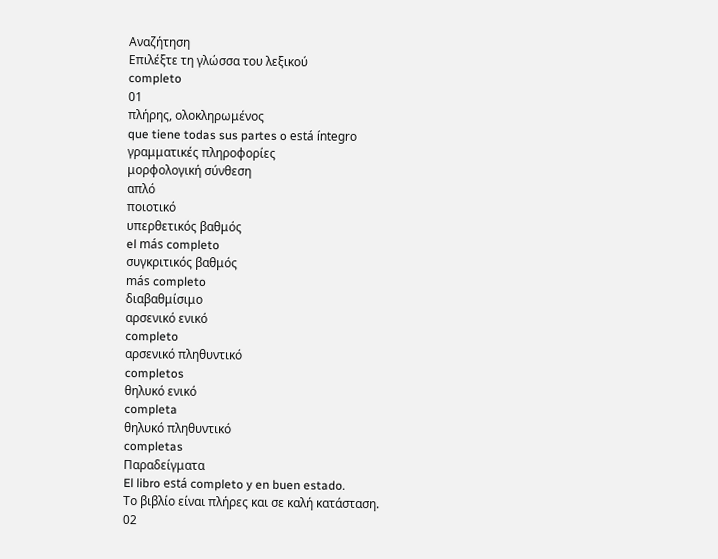Αναζήτηση
Επιλέξτε τη γλώσσα του λεξικού
completo
01
πλήρης, ολοκληρωμένος
que tiene todas sus partes o está íntegro
γραμματικές πληροφορίες
μορφολογική σύνθεση
απλό
ποιοτικό
υπερθετικός βαθμός
el más completo
συγκριτικός βαθμός
más completo
διαβαθμίσιμο
αρσενικό ενικό
completo
αρσενικό πληθυντικό
completos
θηλυκό ενικό
completa
θηλυκό πληθυντικό
completas
Παραδείγματα
El libro está completo y en buen estado.
Το βιβλίο είναι πλήρες και σε καλή κατάσταση.
02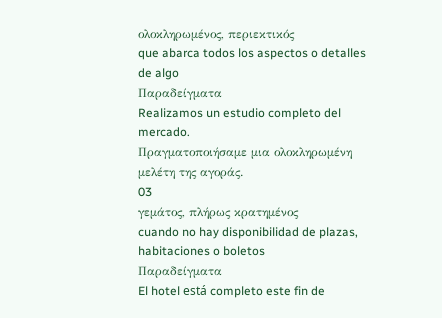ολοκληρωμένος, περιεκτικός
que abarca todos los aspectos o detalles de algo
Παραδείγματα
Realizamos un estudio completo del mercado.
Πραγματοποιήσαμε μια ολοκληρωμένη μελέτη της αγοράς.
03
γεμάτος, πλήρως κρατημένος
cuando no hay disponibilidad de plazas, habitaciones o boletos
Παραδείγματα
El hotel está completo este fin de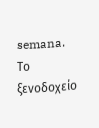semana.
Το ξενοδοχείο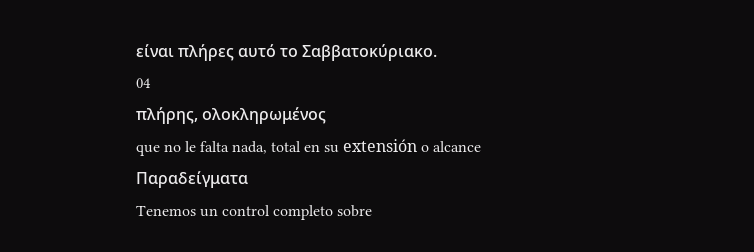είναι πλήρες αυτό το Σαββατοκύριακο.
04
πλήρης, ολοκληρωμένος
que no le falta nada, total en su extensión o alcance
Παραδείγματα
Tenemos un control completo sobre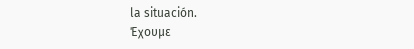la situación.
Έχουμε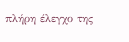πλήρη έλεγχο της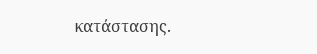κατάστασης.